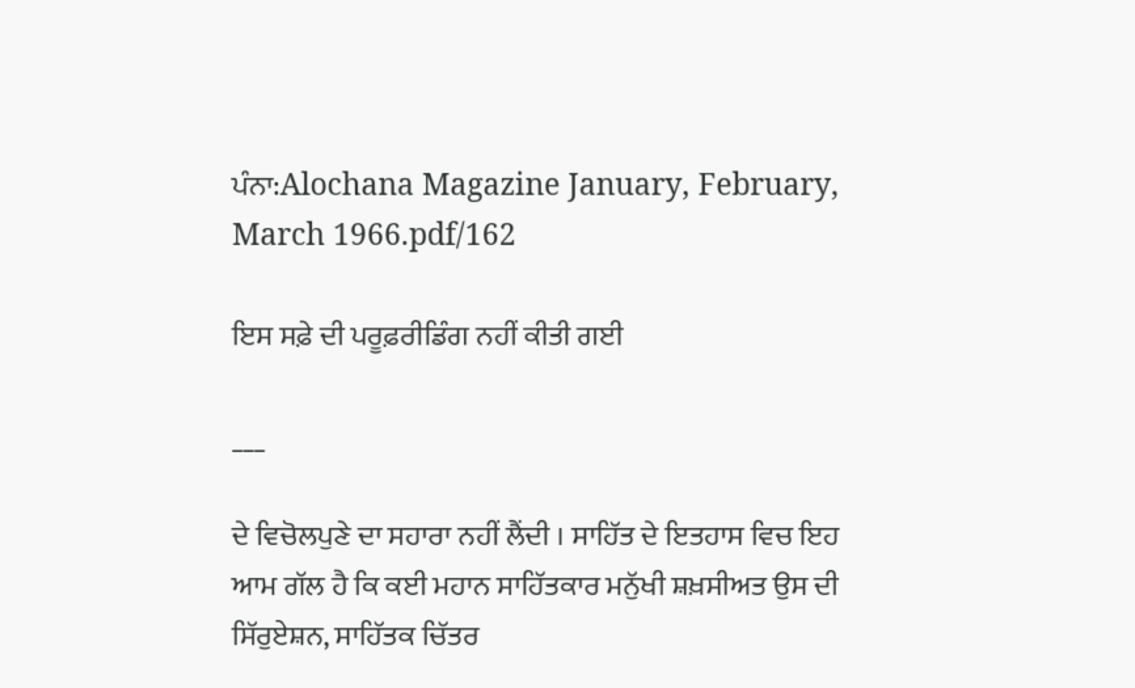ਪੰਨਾ:Alochana Magazine January, February, March 1966.pdf/162

ਇਸ ਸਫ਼ੇ ਦੀ ਪਰੂਫ਼ਰੀਡਿੰਗ ਨਹੀਂ ਕੀਤੀ ਗਈ

___

ਦੇ ਵਿਚੋਲਪੁਣੇ ਦਾ ਸਹਾਰਾ ਨਹੀਂ ਲੈਂਦੀ । ਸਾਹਿੱਤ ਦੇ ਇਤਹਾਸ ਵਿਚ ਇਹ ਆਮ ਗੱਲ ਹੈ ਕਿ ਕਈ ਮਹਾਨ ਸਾਹਿੱਤਕਾਰ ਮਨੁੱਖੀ ਸ਼ਖ਼ਸੀਅਤ ਉਸ ਦੀ ਸਿੱਰੁਏਸ਼ਨ, ਸਾਹਿੱਤਕ ਚਿੱਤਰ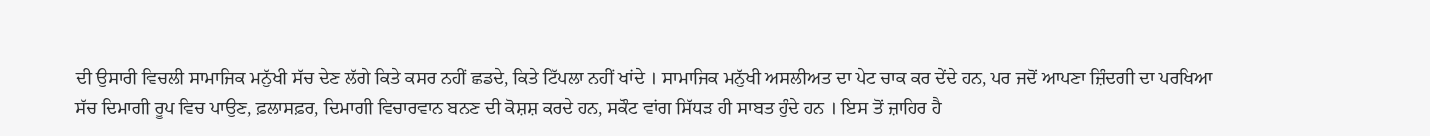ਦੀ ਉਸਾਰੀ ਵਿਚਲੀ ਸਾਮਾਜਿਕ ਮਨੁੱਖੀ ਸੱਚ ਦੇਣ ਲੱਗੇ ਕਿਤੇ ਕਸਰ ਨਹੀਂ ਛਡਦੇ, ਕਿਤੇ ਟਿੱਪਲਾ ਨਹੀਂ ਖਾਂਦੇ । ਸਾਮਾਜਿਕ ਮਨੁੱਖੀ ਅਸਲੀਅਤ ਦਾ ਪੇਟ ਚਾਕ ਕਰ ਦੇਂਦੇ ਹਨ, ਪਰ ਜਦੋਂ ਆਪਣਾ ਜ਼ਿੰਦਗੀ ਦਾ ਪਰਖਿਆ ਸੱਚ ਦਿਮਾਗੀ ਰੂਪ ਵਿਚ ਪਾਉਣ, ਫ਼ਲਾਸਫ਼ਰ, ਦਿਮਾਗੀ ਵਿਚਾਰਵਾਨ ਬਨਣ ਦੀ ਕੋਸ਼ਸ਼ ਕਰਦੇ ਹਨ, ਸਕੌਟ ਵਾਂਗ ਸਿੱਧੜ ਹੀ ਸਾਬਤ ਹੁੰਦੇ ਹਨ । ਇਸ ਤੋਂ ਜ਼ਾਹਿਰ ਹੈ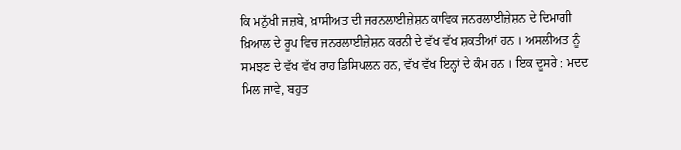ਕਿ ਮਨੁੱਖੀ ਜਜ਼ਬੇ, ਖ਼ਾਸੀਅਤ ਦੀ ਜਰਨਲਾਈਜ਼ੇਸ਼ਨ ਕਾਵਿਕ ਜਨਰਲਾਈਜ਼ੇਸ਼ਨ ਦੇ ਦਿਮਾਗੀ ਖ਼ਿਆਲ ਦੇ ਰੂਪ ਵਿਚ ਜਨਰਲਾਈਜ਼ੇਸ਼ਨ ਕਰਨੀ ਦੇ ਵੱਖ ਵੱਖ ਸ਼ਕਤੀਆਂ ਹਨ । ਅਸਲੀਅਤ ਨੂੰ ਸਮਝਣ ਦੇ ਵੱਖ ਵੱਖ ਰਾਹ ਡਿਸਿਪਲਨ ਹਨ, ਵੱਖ ਵੱਖ ਇਨ੍ਹਾਂ ਦੇ ਕੰਮ ਹਨ । ਇਕ ਦੂਸਰੇ : ਮਦਦ ਮਿਲ ਜਾਵੇ, ਬਹੁਤ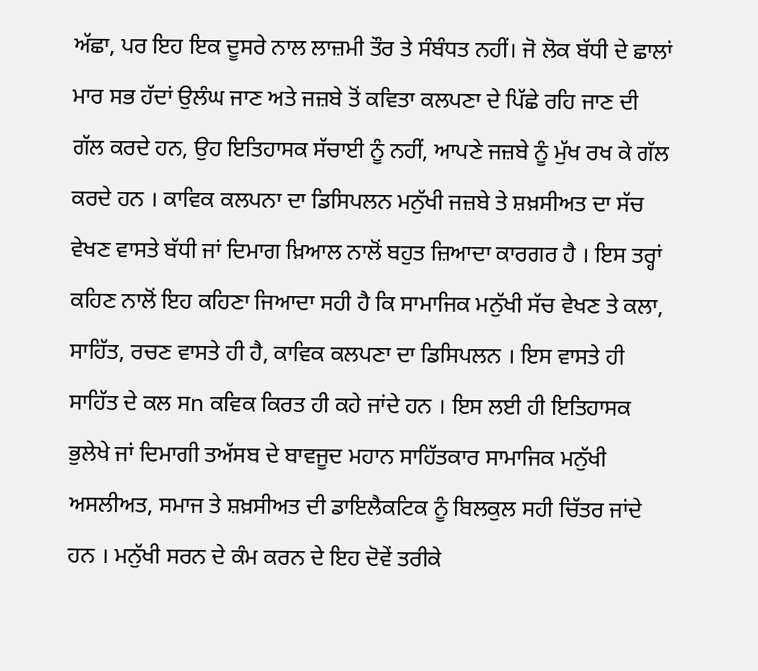ਅੱਛਾ, ਪਰ ਇਹ ਇਕ ਦੂਸਰੇ ਨਾਲ ਲਾਜ਼ਮੀ ਤੌਰ ਤੇ ਸੰਬੰਧਤ ਨਹੀਂ। ਜੋ ਲੋਕ ਬੱਧੀ ਦੇ ਛਾਲਾਂ ਮਾਰ ਸਭ ਹੱਦਾਂ ਉਲੰਘ ਜਾਣ ਅਤੇ ਜਜ਼ਬੇ ਤੋਂ ਕਵਿਤਾ ਕਲਪਣਾ ਦੇ ਪਿੱਛੇ ਰਹਿ ਜਾਣ ਦੀ ਗੱਲ ਕਰਦੇ ਹਨ, ਉਹ ਇਤਿਹਾਸਕ ਸੱਚਾਈ ਨੂੰ ਨਹੀਂ, ਆਪਣੇ ਜਜ਼ਬੇ ਨੂੰ ਮੁੱਖ ਰਖ ਕੇ ਗੱਲ ਕਰਦੇ ਹਨ । ਕਾਵਿਕ ਕਲਪਨਾ ਦਾ ਡਿਸਿਪਲਨ ਮਨੁੱਖੀ ਜਜ਼ਬੇ ਤੇ ਸ਼ਖ਼ਸੀਅਤ ਦਾ ਸੱਚ ਵੇਖਣ ਵਾਸਤੇ ਬੱਧੀ ਜਾਂ ਦਿਮਾਗ ਖ਼ਿਆਲ ਨਾਲੋਂ ਬਹੁਤ ਜ਼ਿਆਦਾ ਕਾਰਗਰ ਹੈ । ਇਸ ਤਰ੍ਹਾਂ ਕਹਿਣ ਨਾਲੋਂ ਇਹ ਕਹਿਣਾ ਜਿਆਦਾ ਸਹੀ ਹੈ ਕਿ ਸਾਮਾਜਿਕ ਮਨੁੱਖੀ ਸੱਚ ਵੇਖਣ ਤੇ ਕਲਾ, ਸਾਹਿੱਤ, ਰਚਣ ਵਾਸਤੇ ਹੀ ਹੈ, ਕਾਵਿਕ ਕਲਪਣਾ ਦਾ ਡਿਸਿਪਲਨ । ਇਸ ਵਾਸਤੇ ਹੀ ਸਾਹਿੱਤ ਦੇ ਕਲ ਸn ਕਵਿਕ ਕਿਰਤ ਹੀ ਕਹੇ ਜਾਂਦੇ ਹਨ । ਇਸ ਲਈ ਹੀ ਇਤਿਹਾਸਕ ਭੁਲੇਖੇ ਜਾਂ ਦਿਮਾਗੀ ਤਅੱਸਬ ਦੇ ਬਾਵਜੂਦ ਮਹਾਨ ਸਾਹਿੱਤਕਾਰ ਸਾਮਾਜਿਕ ਮਨੁੱਖੀ ਅਸਲੀਅਤ, ਸਮਾਜ ਤੇ ਸ਼ਖ਼ਸੀਅਤ ਦੀ ਡਾਇਲੈਕਟਿਕ ਨੂੰ ਬਿਲਕੁਲ ਸਹੀ ਚਿੱਤਰ ਜਾਂਦੇ ਹਨ । ਮਨੁੱਖੀ ਸਰਨ ਦੇ ਕੰਮ ਕਰਨ ਦੇ ਇਹ ਦੋਵੇਂ ਤਰੀਕੇ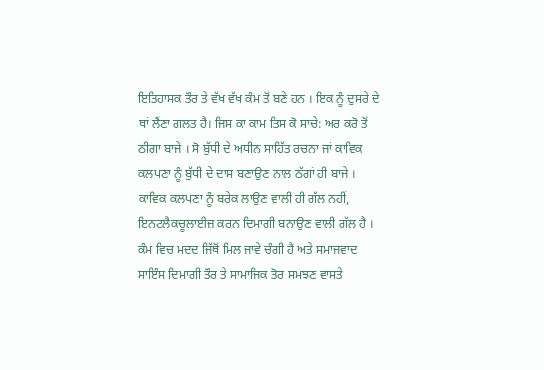ਇਤਿਹਾਸਕ ਤੌਰ ਤੇ ਵੱਖ ਵੱਖ ਕੰਮ ਤੋਂ ਬਣੇ ਹਨ । ਇਕ ਨੂੰ ਦੁਸਰੇ ਦੇ ਥਾਂ ਲੈਂਣਾ ਗਲਤ ਹੈ। ਜਿਸ ਕਾ ਕਾਮ ਤਿਸ ਕੋ ਸਾਚੇ: ਅਰ ਕਰੋ ਤੋਂ ਠੀਗਾ ਬਾਜੇ । ਸੋ ਬੁੱਧੀ ਦੇ ਅਧੀਨ ਸਾਹਿੱਤ ਰਚਨਾ ਜਾਂ ਕਾਵਿਕ ਕਲਪਣਾ ਨੂੰ ਬੁੱਧੀ ਦੇ ਦਾਸ ਬਣਾਉਣ ਨਾਲ ਠੱਗਾਂ ਹੀ ਬਾਜੇ । ਕਾਵਿਕ ਕਲਪਣਾ ਨੂੰ ਬਰੇਕ ਲਾਉਣ ਵਾਲੀ ਹੀ ਗੱਲ ਨਹੀਂ, ਇਨਟਲੈਕਚੂਲਾਈਜ਼ ਕਰਨ ਦਿਮਾਗੀ ਬਨਾਉਣ ਵਾਲੀ ਗੱਲ ਹੈ । ਕੰਮ ਵਿਚ ਮਦਦ ਜਿੱਥੋਂ ਮਿਲ ਜਾਵੇ ਚੰਗੀ ਹੈ ਅਤੇ ਸਮਾਜਵਾਦ ਸਾਇੰਸ ਦਿਮਾਗੀ ਤੌਰ ਤੇ ਸਾਮਾਜਿਕ ਤੋਰ ਸਮਝਣ ਵਾਸਤੇ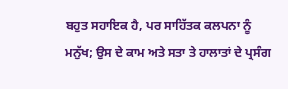ਬਹੁਤ ਸਹਾਇਕ ਹੈ, ਪਰ ਸਾਹਿੱਤਕ ਕਲਪਨਾ ਨੂੰ ਮਨੁੱਖ; ਉਸ ਦੇ ਕਾਮ ਅਤੇ ਸਤਾ ਤੇ ਹਾਲਾਤਾਂ ਦੇ ਪ੍ਰਸੰਗ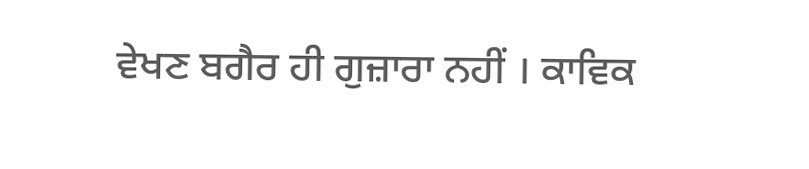ਵੇਖਣ ਬਗੈਰ ਹੀ ਗੁਜ਼ਾਰਾ ਨਹੀਂ । ਕਾਵਿਕ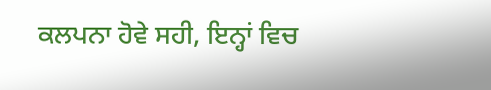ਕਲਪਨਾ ਹੋਵੇ ਸਹੀ, ਇਨ੍ਹਾਂ ਵਿਚ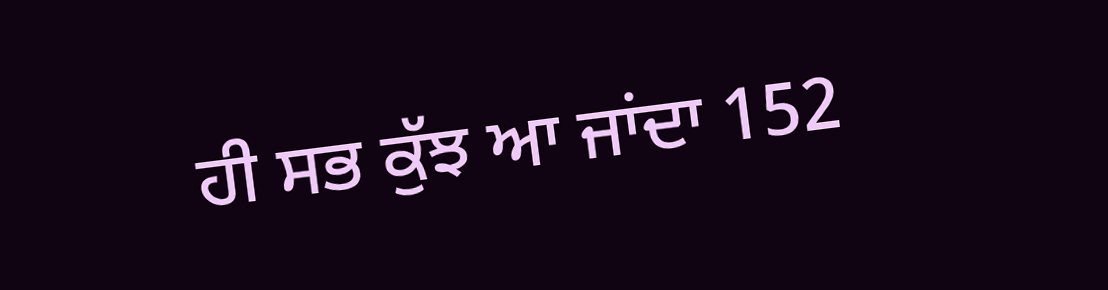ਹੀ ਸਭ ਕੁੱਝ ਆ ਜਾਂਦਾ 152